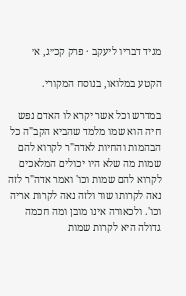מגיד דבריו ליעקב · פרק קכ״ג, א׳

הקטע במלואו, בנוסח המקורי.

במדרש וכל אשר יקרא לו האדם נפש חיה הוא שמו מלמד שהביא הקב"ה כל הבהמות והחיות לאדה"ר לקרוא להם שמות מה שלא היו יכולים המלאכים לקרוא להם שמות וכו' ואמר אדה"ר לזה נאה לקרותו שור ולזה נאה לקרות אריה וכו'. ולכאורה אינו מובן ומה חכמה גדולה היא לקרות שמות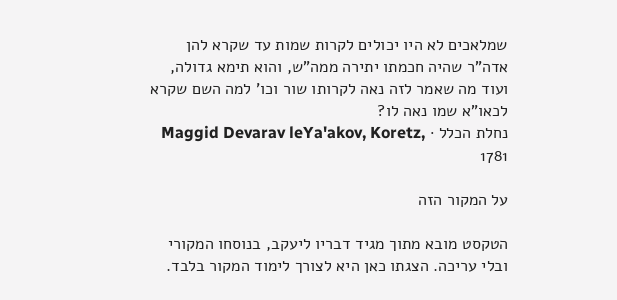שמלאכים לא היו יכולים לקרות שמות עד שקרא להן אדה"ר שהיה חכמתו יתירה ממה"ש, והוא תימא גדולה, ועוד מה שאמר לזה נאה לקרותו שור וכו' למה השם שקרא לכאו"א שמו נאה לו?
נחלת הכלל · Maggid Devarav leYa'akov, Koretz, 1781

על המקור הזה

הטקסט מובא מתוך מגיד דבריו ליעקב, בנוסחו המקורי ובלי עריכה. הצגתו כאן היא לצורך לימוד המקור בלבד.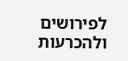לפירושים ולהכרעות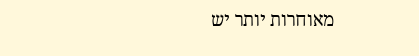מאוחרות יותר יש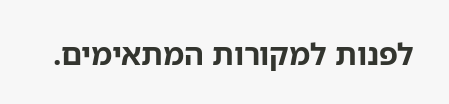לפנות למקורות המתאימים.